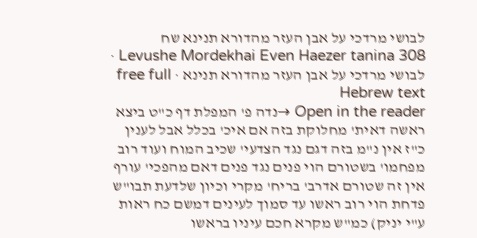לבושי מרדכי על אבן העזר מהדורא תנינא שח
Levushe Mordekhai Even Haezer tanina 308 · לבושי מרדכי על אבן העזר מהדורא תנינא · free full Hebrew text
Open in the reader →נדה פ' המפלת דף כ"ט ביצא ראשה דאית' מחלוקת בזה אם איכ' בכלל אבל לענין כ"ז אין נ"מ בזה דגם נגד הצדעי' שכיב המוח ועוד רוב מפחמו' בשטורם הוי פנים נגד פנים דאם מהפכי' עורף אין זה שטורם אדרב' בריח' מקרי וכיון שלדעת תבו"ש פדחת הוי רוב ראשו עד סמוך לעינים דמשם כח ראות ע"י יניק) כמ"ש מקרא חכם עיניו בראשו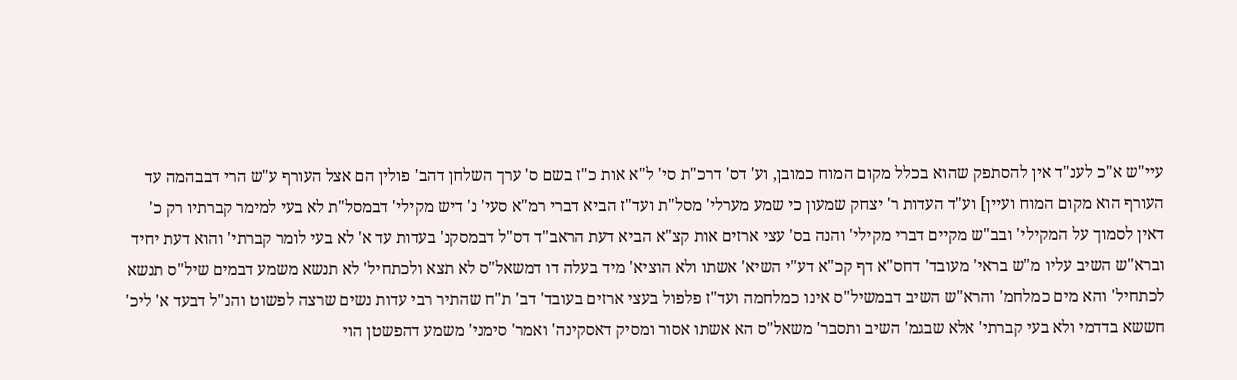עיי"ש א"כ לענ"ד אין להסתפק שהוא בכלל מקום המוח כמובן, וע' דס' דרכ"ת סי' ל"א אות כ"ז בשם ס' ערך השלחן דהב' פולין הם אצל העורף ע"ש הרי דבבהמה עד העורף הוא מקום המוח ועיין] וע"ד העדות ר' יצחק שמעון כי שמע מערלי' מסל"ת ועד"ז הביא דברי רמ"א סעי' נ' דיש מקילי' דבמסל"ת לא בעי למימר קברתיו רק כ' דאין לסמוך על המקילי' ובב"ש מקיים דברי מקילי' והנה בס' עצי ארזים אות קצ"א הביא דעת הראב"ד דס"ל דבמסקנ' בעדות עד א' לא בעי לומר קברתי' והוא דעת יחיד וברא"ש השיב עליו מ"ש בראי' מעובד' דחס"א דף קכ"א דע"י השיא' אשתו ולא הוציא' מיד בעלה דו דמשאל"ס לא תצא ולכתחיל' לא תנשא משמע דבמים שיל"ס תנשא לכתחיל' והא מים כמלחמ' והרא"ש השיב דבמשיל"ס אינו כמלחמה ועד"ז פלפול בעצי ארזים בעובד' דב' ת"ח שהתיר רבי עדות נשים שרצה לפשוט והנ"ל דבעד א' ליכ' חששא בדדמי ולא בעי קברתי' אלא שבגמ' השיב ותסבר' משאל"ס הא אשתו אסור ומסיק דאסקינה' ואמר' סימני' משמע דהפשטן הוי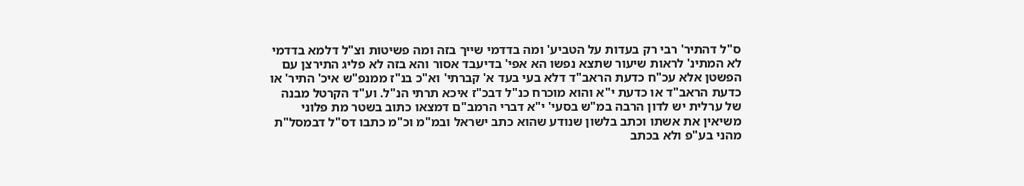ס"ל דהתיר' רבי רק בעדות על הטביע' ומה בדדמי שייך בזה ומה פשיטות וצ"ל דלמא בדדמי לא המתינ' לראות שיעור שתצא נפשו הא אפי' בדיעבד אסור והא בזה לא פליג התירצן עם הפשטן אלא עכ"ח כדעת הראב"ד דלא בעי בעד א' קברתי' וא"כ בנ"ז ממנפ"ש איכ' התיר' או כדעת הראב"ד או כדעת י"א והוא מוכרח כנ"ל דבכ"ז איכא תרתי הנ"ל. וע"ד הקרטל מבנה של ערלית יש לדון הרבה במ"ש בסעי' י"א דברי הרמב"ם דמצאו כתוב בשטר מת פלוני משיאין את אשתו וכתב בלשון שנודע שהוא כתב ישראל ובמ"מ וכ"מ כתבו דס"ל דבמסל"ת מהני בע"פ ולא בכתב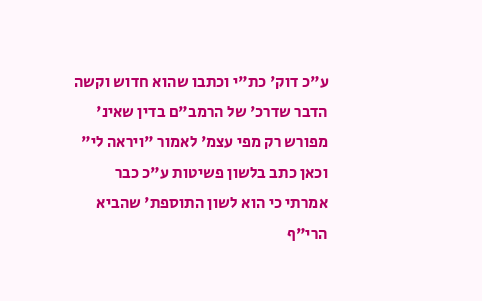ע"כ דוק' כת"י וכתבו שהוא חדוש וקשה הדבר שדרכ' של הרמב"ם בדין שאינ' מפורש רק מפי עצמ' לאמור "ויראה לי" וכאן כתב בלשון פשיטות ע"כ כבר אמרתי כי הוא לשון התוספת' שהביא הרי"ף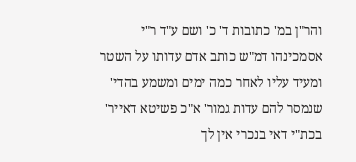והר"ן במ' כתובות ד' כ' ושם ע"ד ר"י אסמכינהו דמ"ש כותב אדם עדותו על השטר ומעיד עליו לאחר כמה ימים ומשמע בהדי' שנמסר להם עדות גמור' א"כ פשיטא דאייר' בכת"י דאי בנכרי אין לך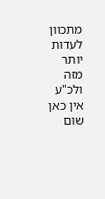מתכוון לעדות יותר מזה ולכ"ע אין כאן שום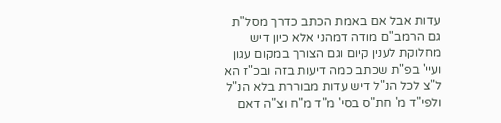עדות אבל אם באמת הכתב כדרך מסל"ת גם הרמב"ם מודה דמהני אלא כיון דיש מחלוקת לענין קיום וגם הצורך במקום עגון ועיי' בפ"ת שכתב כמה דיעות בזה ובכ"ז הא ל"צ לכל הנ"ל דיש עדות מבוררת בלא הנ"ל ולפי"ד מ' חת"ס בסי' מ"ד מ"ח וצ"ה דאם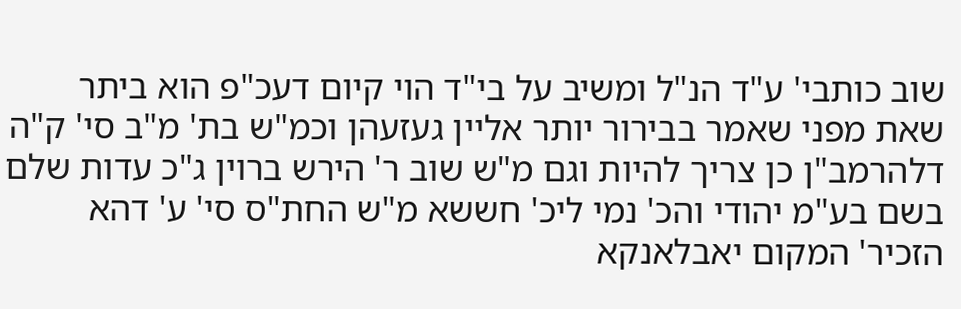שוב כותבי' ע"ד הנ"ל ומשיב על בי"ד הוי קיום דעכ"פ הוא ביתר שאת מפני שאמר בבירור יותר אליין געזעהן וכמ"ש בת' מ"ב סי' ק"ה דלהרמב"ן כן צריך להיות וגם מ"ש שוב ר' הירש ברוין ג"כ עדות שלם בשם בע"מ יהודי והכ' נמי ליכ' חששא מ"ש החת"ס סי' ע' דהא הזכיר' המקום יאבלאנקא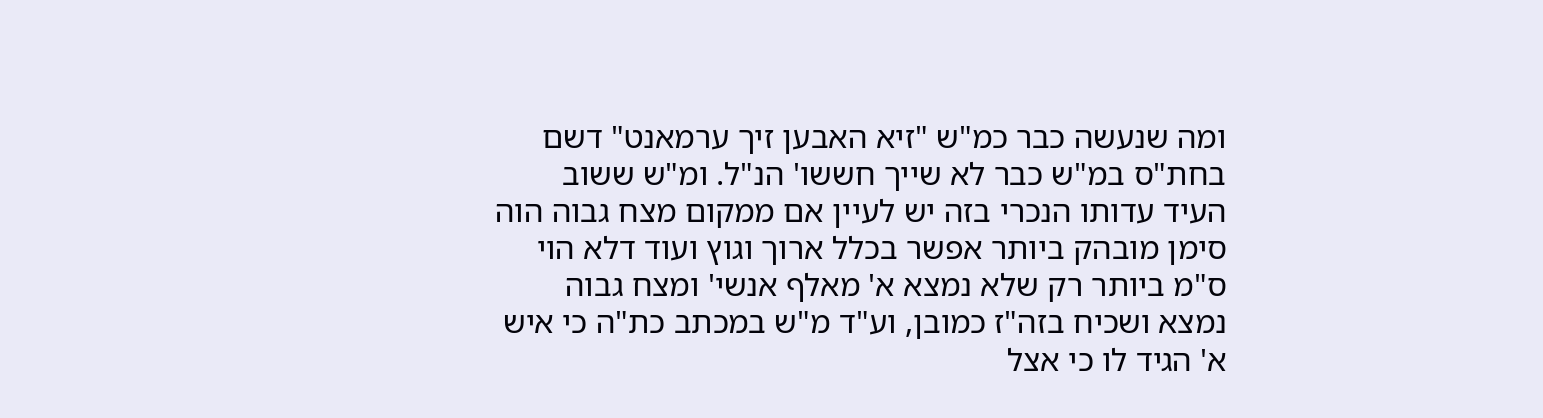ומה שנעשה כבר כמ"ש "זיא האבען זיך ערמאנט" דשם בחת"ס במ"ש כבר לא שייך חששו' הנ"ל. ומ"ש ששוב העיד עדותו הנכרי בזה יש לעיין אם ממקום מצח גבוה הוה סימן מובהק ביותר אפשר בכלל ארוך וגוץ ועוד דלא הוי ס"מ ביותר רק שלא נמצא א' מאלף אנשי' ומצח גבוה נמצא ושכיח בזה"ז כמובן, וע"ד מ"ש במכתב כת"ה כי איש א' הגיד לו כי אצל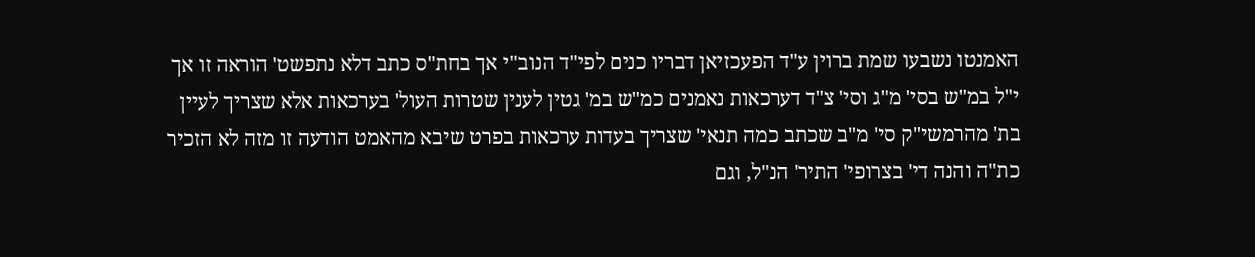האמנטו נשבעו שמת ברוין ע"ד הפעכזיאן דבריו כנים לפי"ד הנוב"י אך בחת"ס כתב דלא נתפשט' הוראה זו אך י"ל במ"ש בסי' מ"ג וסי' צ"ד דערכאות נאמנים כמ"ש במ' גטין לענין שטרות העול' בערכאות אלא שצריך לעיין בת' מהרמשי"ק סי' מ"ב שכתב כמה תנאי' שצריך בעדות ערכאות בפרט שיבא מהאמט הודעה זו מזה לא הזכיר כת"ה והנה די' בצרופי' התיר' הנ"ל, וגם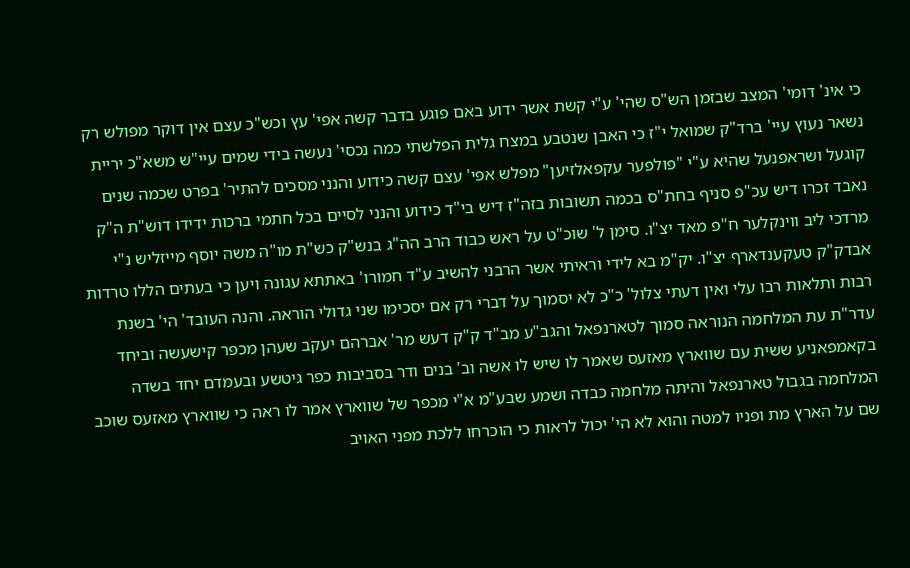כי אינ' דומי' המצב שבזמן הש"ס שהי' ע"י קשת אשר ידוע באם פוגע בדבר קשה אפי' עץ וכש"כ עצם אין דוקר מפולש רק נשאר נעוץ עיי' ברד"ק שמואל י"ז כי האבן שנטבע במצח גלית הפלשתי כמה נכסי' נעשה בידי שמים עיי"ש משא"כ יריית קוגעל ושראפנעל שהיא ע"י "פולפער עקפאלזיען" מפלש אפי' עצם קשה כידוע והנני מסכים להתיר' בפרט שכמה שנים נאבד זכרו דיש עכ"פ סניף בחת"ס בכמה תשובות בזה"ז דיש בי"ד כידוע והנני לסיים בכל חתמי ברכות ידידו דוש"ת ה"ק מרדכי ליב ווינקלער ח"פ מאד יצ"ו. סימן ל' שוכ"ט על ראש כבוד הרב הה"ג בנש"ק כש"ת מו"ה משה יוסף מייזליש נ"י אבדק"ק טעקענדארף יצ"ו. יק"מ בא לידי וראיתי אשר הרבני להשיב ע"ד חמורו' באתתא עגונה ויען כי בעתים הללו טרדות רבות ותלאות רבו עלי ואין דעתי צלול' כ"כ לא יסמוך על דברי רק אם יסכימו שני גדולי הוראה. והנה העובד' הי' בשנת עדר"ת עת המלחמה הנוראה סמוך לטארנפאל והגב"ע מב"ד ק"ק דעש מר' אברהם יעקב שעהן מכפר קישעשה וביחד בקאמפאניע ששית עם שווארץ מאזעס שאמר לו שיש לו אשה וב' בנים ודר בסביבות כפר גיטשע ובעמדם יחד בשדה המלחמה בגבול טארנפאל והיתה מלחמה כבדה ושמע שבע"מ א"י מכפר של שווארץ אמר לו ראה כי שווארץ מאזעס שוכב שם על הארץ מת ופניו למטה והוא לא הי' יכול לראות כי הוכרחו ללכת מפני האויב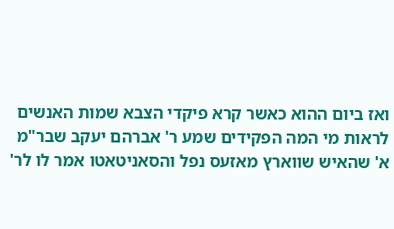ואז ביום ההוא כאשר קרא פיקדי הצבא שמות האנשים לראות מי המה הפקידים שמע ר' אברהם יעקב שבר"מ א' שהאיש שווארץ מאזעס נפל והסאניטאטו אמר לו לר'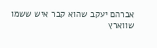אברהם יעקב שהוא קבר איש ששמו שווארץ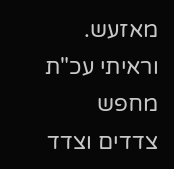מאזעש. וראיתי עכ"ת מחפש צדדים וצדד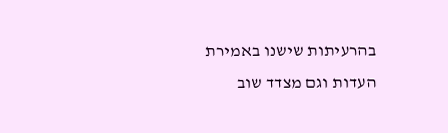בהרעיתות שישנו באמירת העדות וגם מצדד שוב